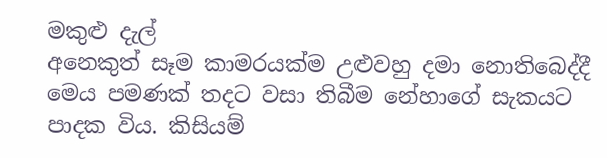මකුළු දැල්
අනෙකුත් සෑම කාමරයක්ම උළුවහු දමා නොතිබෙද්දී මෙය පමණක් තදට වසා තිබීම නේහාගේ සැකයට පාදක විය. කිසියම්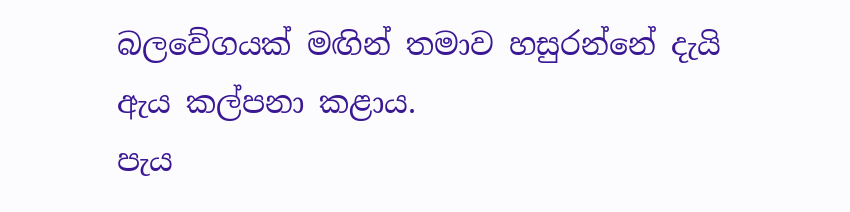බලවේගයක් මඟින් තමාව හසුරන්නේ දැයි ඇය කල්පනා කළාය.
පැය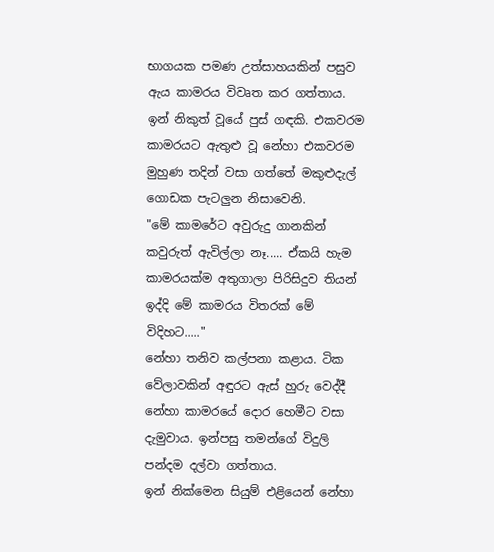භාගයක පමණ උත්සාහයකින් පසුව ඇය කාමරය විවෘත කර ගත්තාය. ඉන් නිකුත් වූයේ පුස් ගඳකි. එකවරම කාමරයට ඇතුළු වූ නේහා එකවරම මුහුණ තදින් වසා ගත්තේ මකුළුදැල් ගොඩක පැටලුන නිසාවෙනි.
"මේ කාමරේට අවුරුදු ගානකින් කවුරුත් ඇවිල්ලා නෑ..... ඒකයි හැම කාමරයක්ම අතුගාලා පිරිසිදුව තියන් ඉද්දි මේ කාමරය විතරක් මේ විදිහට....."
නේහා තනිව කල්පනා කළාය. ටික වේලාවකින් අඳුරට ඇස් හුරු වෙද්දී නේහා කාමරයේ දොර හෙමීට වසා දැමුවාය. ඉන්පසු තමන්ගේ විදුලි පන්දම දල්වා ගත්තාය.
ඉන් නික්මෙන සියුම් එළියෙන් නේහා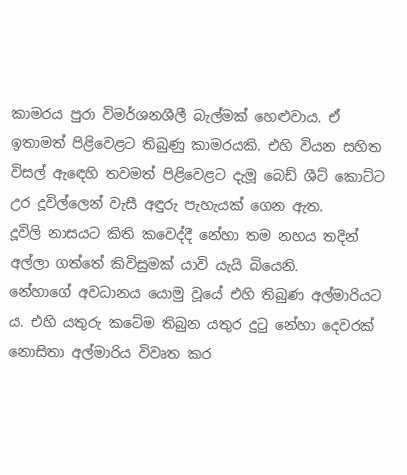කාමරය පුරා විමර්ශනශීලී බැල්මක් හෙළුවාය. ඒ ඉතාමත් පිළිවෙළට තිබුණු කාමරයකි. එහි වියන සහිත විසල් ඇඳෙහි තවමත් පිළිවෙළට දැමූ බෙඩ් ශීට් කොට්ට උර දූවිල්ලෙන් වැසී අඳුරු පැහැයක් ගෙන ඇත.
දූවිලි නාසයට කිති කවෙද්දී නේහා තම නහය තදින් අල්ලා ගත්තේ කිවිසුමක් යාවි යැයි බියෙනි.
නේහාගේ අවධානය යොමු වූයේ එහි තිබුණ අල්මාරියට ය. එහි යතුරු කටේම තිබුන යතුර දුටු නේහා දෙවරක් නොසිතා අල්මාරිය විවෘත කර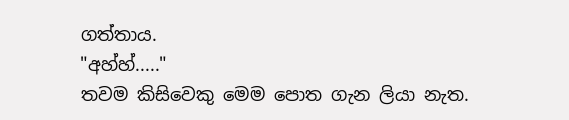ගත්තාය.
"අහ්හ්....."
තවම කිසිවෙකු මෙම පොත ගැන ලියා නැත.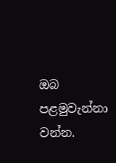ඔබ පළමුවැන්නා වන්න.